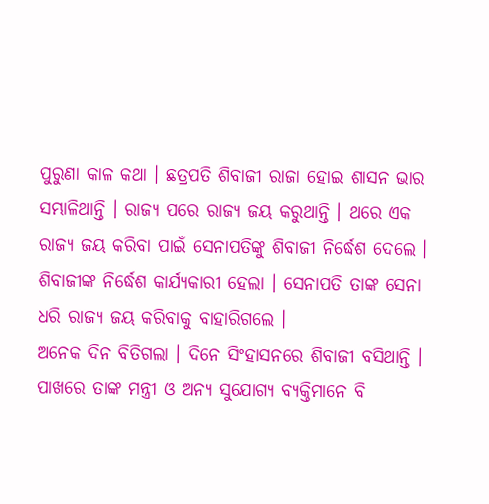ପୁରୁଣା କାଳ କଥା । ଛତ୍ରପତି ଶିବାଜୀ ରାଜା ହୋଇ ଶାସନ ଭାର ସମ୍ଭାଳିଥାନ୍ତି । ରାଜ୍ୟ ପରେ ରାଜ୍ୟ ଜୟ କରୁଥାନ୍ତି । ଥରେ ଏକ ରାଜ୍ୟ ଜୟ କରିବା ପାଇଁ ସେନାପତିଙ୍କୁ ଶିବାଜୀ ନିର୍ଦ୍ଧେଶ ଦେଲେ । ଶିବାଜୀଙ୍କ ନିର୍ଦ୍ଧେଶ କାର୍ଯ୍ୟକାରୀ ହେଲା । ସେନାପତି ତାଙ୍କ ସେନା ଧରି ରାଜ୍ୟ ଜୟ କରିବାକୁ ବାହାରିଗଲେ ।
ଅନେକ ଦିନ ବିତିଗଲା । ଦିନେ ସିଂହାସନରେ ଶିବାଜୀ ବସିଥାନ୍ତି । ପାଖରେ ତାଙ୍କ ମନ୍ତ୍ରୀ ଓ ଅନ୍ୟ ସୁଯୋଗ୍ୟ ବ୍ୟକ୍ତିମାନେ ବି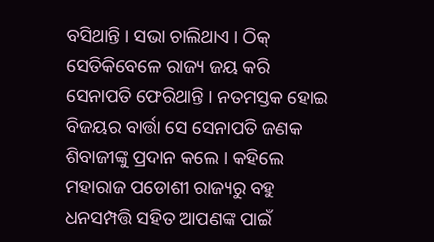ବସିଥାନ୍ତି । ସଭା ଚାଲିଥାଏ । ଠିକ୍ ସେତିକିବେଳେ ରାଜ୍ୟ ଜୟ କରି ସେନାପତି ଫେରିଥାନ୍ତି । ନତମସ୍ତକ ହୋଇ ବିଜୟର ବାର୍ତ୍ତା ସେ ସେନାପତି ଜଣକ ଶିବାଜୀଙ୍କୁ ପ୍ରଦାନ କଲେ । କହିଲେ ମହାରାଜ ପଡୋଶୀ ରାଜ୍ୟରୁ ବହୁ ଧନସମ୍ପତ୍ତି ସହିତ ଆପଣଙ୍କ ପାଇଁ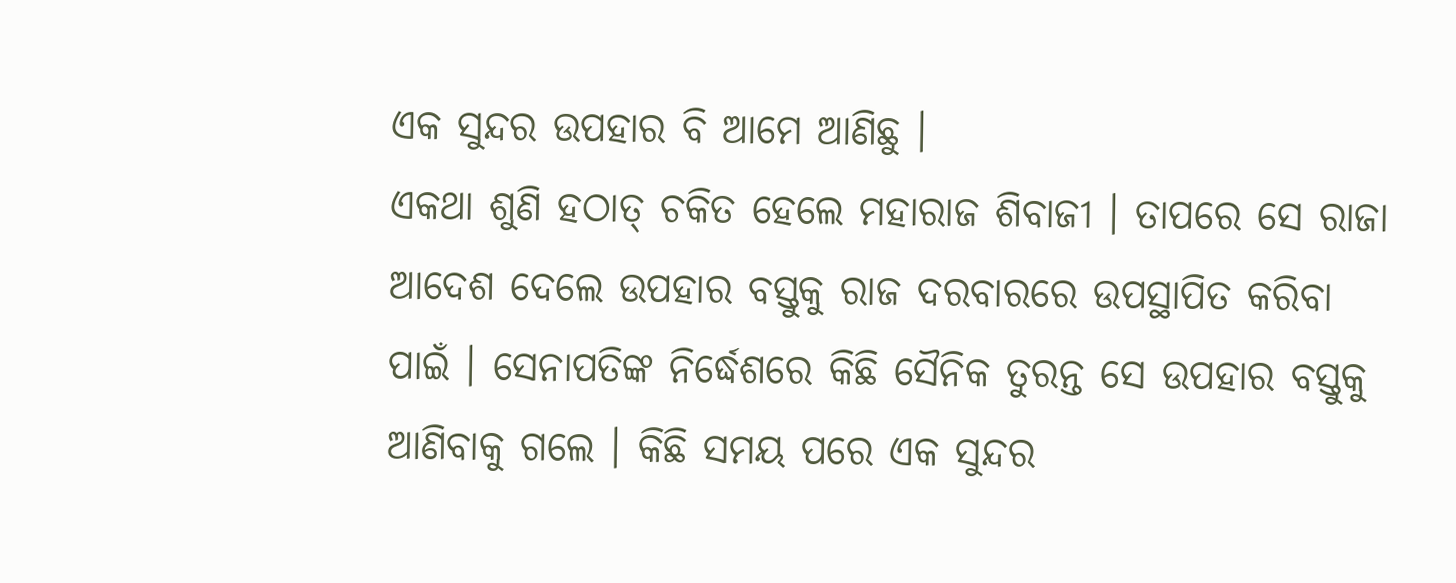ଏକ ସୁନ୍ଦର ଉପହାର ବି ଆମେ ଆଣିଛୁ ।
ଏକଥା ଶୁଣି ହଠାତ୍ ଚକିତ ହେଲେ ମହାରାଜ ଶିବାଜୀ । ତାପରେ ସେ ରାଜା ଆଦେଶ ଦେଲେ ଉପହାର ବସ୍ତୁକୁ ରାଜ ଦରବାରରେ ଉପସ୍ଥାପିତ କରିବା ପାଇଁ । ସେନାପତିଙ୍କ ନିର୍ଦ୍ଧେଶରେ କିଛି ସୈନିକ ତୁରନ୍ତ ସେ ଉପହାର ବସ୍ତୁକୁ ଆଣିବାକୁ ଗଲେ । କିଛି ସମୟ ପରେ ଏକ ସୁନ୍ଦର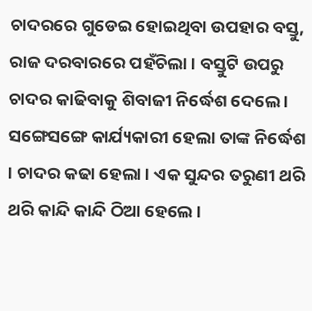ଚାଦରରେ ଗୁଡେଇ ହୋଇଥିବା ଉପହାର ବସ୍ତୁ, ରାଜ ଦରବାରରେ ପହଁଚିଲା । ବସ୍ତୁଟି ଉପରୁ ଚାଦର କାଢିବାକୁ ଶିବାଜୀ ନିର୍ଦ୍ଧେଶ ଦେଲେ । ସଙ୍ଗେସଙ୍ଗେ କାର୍ଯ୍ୟକାରୀ ହେଲା ତାଙ୍କ ନିର୍ଦ୍ଧେଶ । ଚାଦର କଢା ହେଲା । ଏକ ସୁନ୍ଦର ତରୁଣୀ ଥରି ଥରି କାନ୍ଦି କାନ୍ଦି ଠିଆ ହେଲେ ।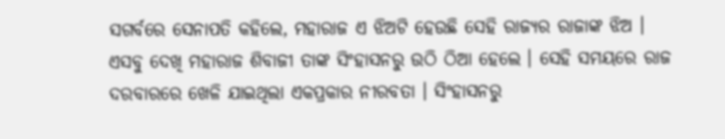ସଗର୍ବରେ ସେନାପତି କହିଲେ, ମହାରାଜ ଏ ଝିଅଟି ହେଉଛି ସେହି ରାଜ୍ୟର ରାଜାଙ୍କ ଝିଅ ।
ଏସବୁ ଦେଖି ମହାରାଜ ଶିବାଜୀ ତାଙ୍କ ସିଂହାସନରୁ ଉଠି ଠିଆ ହେଲେ । ସେହି ସମୟରେ ରାଜ ଦରବାରରେ ଖେଳି ଯାଇଥିଲା ଏକପ୍ରକାର ନୀରବତା । ସିଂହାସନରୁ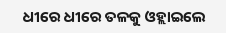ଧୀରେ ଧୀରେ ତଳକୁ ଓହ୍ଲାଇଲେ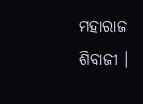ମହାରାଜ ଶିବାଜୀ ।